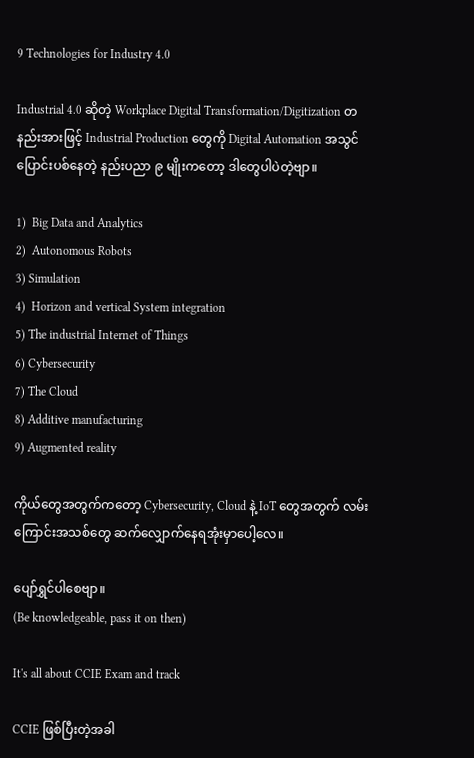9 Technologies for Industry 4.0

Industrial 4.0 ဆိုတဲ့ Workplace Digital Transformation/Digitization တနည်းအားဖြင့် Industrial Production တွေကို Digital Automation အသွင်ပြောင်းပစ်နေတဲ့ နည်းပညာ ၉ မျိုးကတော့ ဒါတွေပါပဲတဲ့ဗျာ။

1)  Big Data and Analytics
2)  Autonomous Robots
3) Simulation
4)  Horizon and vertical System integration
5) The industrial Internet of Things
6) Cybersecurity
7) The Cloud
8) Additive manufacturing
9) Augmented reality

ကိုယ်တွေအတွက်ကတော့ Cybersecurity, Cloud နဲ့ IoT တွေအတွက် လမ်းကြောင်းအသစ်တွေ ဆက်လျှောက်နေရအုံးမှာပေါ့လေ။

ပျော်ရွှင်ပါစေဗျာ။
(Be knowledgeable, pass it on then)

It's all about CCIE Exam and track

CCIE ဖြစ်ပြီးတဲ့အခါ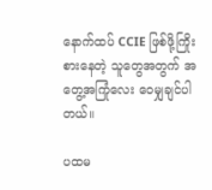နောက်ထပ် CCIE ဖြစ်ဖို့ကြိုးစားနေတဲ့ သူတွေအတွက် အတွေ့အကြုံလေး ဝေမျှချင်ပါတယ်။

ပထမ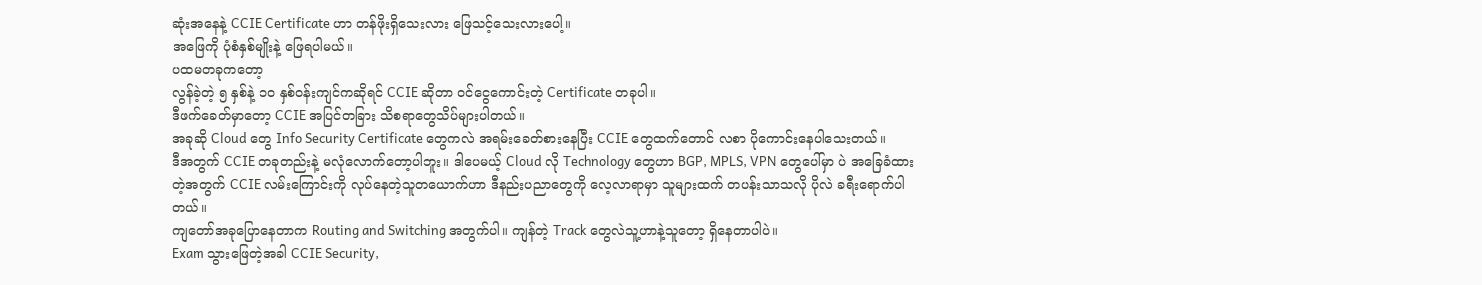ဆုံးအနေနဲ့ CCIE Certificate ဟာ တန်ဖိုးရှိသေးလား ဖြေသင့်သေးလားပေါ့။
အဖြေကို ပုံစံနှစ်မျိုးနဲ့ ဖြေရပါမယ်။
ပထမတခုကတော့
လွန်ခဲ့တဲ့ ၅ နှစ်နဲ့ ၁၀ နှစ်ဝန်းကျင်ကဆိုရင် CCIE ဆိုတာ ဝင်ငွေကောင်းတဲ့ Certificate တခုပါ။
ဒီဖက်ခေတ်မှာတော့ CCIE အပြင်တခြား သိစရာတွေသိပ်များပါတယ်။
အခုဆို Cloud တွေ Info Security Certificate တွေကလဲ အရမ်းခေတ်စားနေပြီး CCIE တွေထက်တောင် လစာ ပိုကောင်းနေပါသေးတယ်။
ဒီအတွက် CCIE တခုတည်းနဲ့ မလုံလောက်တော့ပါဘူး။ ဒါပေမယ့် Cloud လို Technology တွေဟာ BGP, MPLS, VPN တွေပေါ်မှာ ပဲ အခြေခံထားတဲ့အတွက် CCIE လမ်းကြောင်းကို လုပ်နေတဲ့သူတယောက်ဟာ ဒီနည်းပညာတွေကို လေ့လာရာမှာ သူများထက် တပန်းသာသလို ပိုလဲ ခရီးရောက်ပါတယ်။
ကျတော်အခုပြောနေတာက Routing and Switching အတွက်ပါ။ ကျန်တဲ့ Track တွေလဲသူ့ဟာနဲ့သူတော့ ရှိနေတာပါပဲ။
Exam သွားဖြေတဲ့အခါ CCIE Security,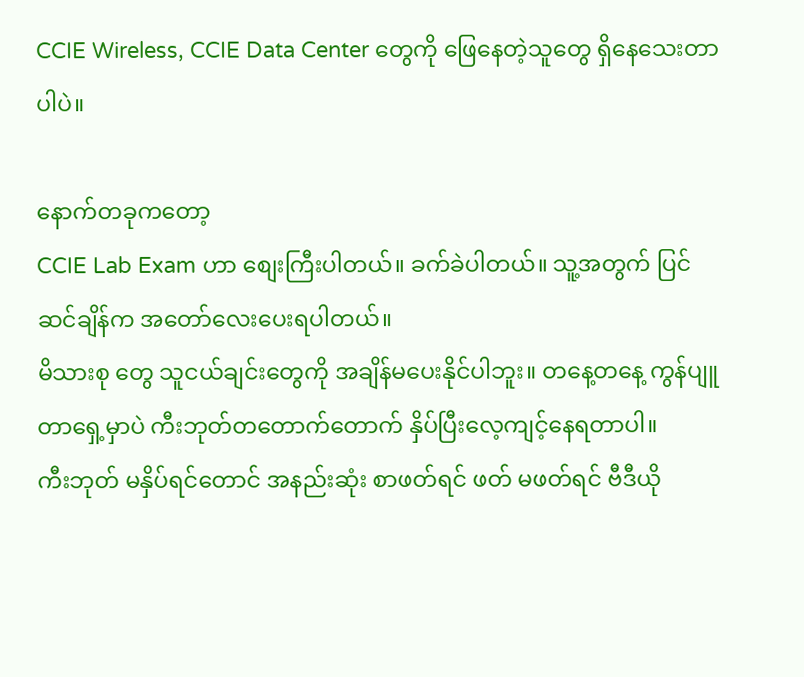CCIE Wireless, CCIE Data Center တွေကို ဖြေနေတဲ့သူတွေ ရှိနေသေးတာပါပဲ။

နောက်တခုကတော့
CCIE Lab Exam ဟာ စျေးကြီးပါတယ်။ ခက်ခဲပါတယ်။ သူ့အတွက် ပြင်ဆင်ချိန်က အတော်လေးပေးရပါတယ်။
မိသားစု တွေ သူငယ်ချင်းတွေကို အချိန်မပေးနိုင်ပါဘူး။ တနေ့တနေ့ ကွန်ပျူတာရှေ့မှာပဲ ကီးဘုတ်တတောက်တောက် နှိပ်ပြီးလေ့ကျင့်နေရတာပါ။
ကီးဘုတ် မနှိပ်ရင်တောင် အနည်းဆုံး စာဖတ်ရင် ဖတ် မဖတ်ရင် ဗီဒီယို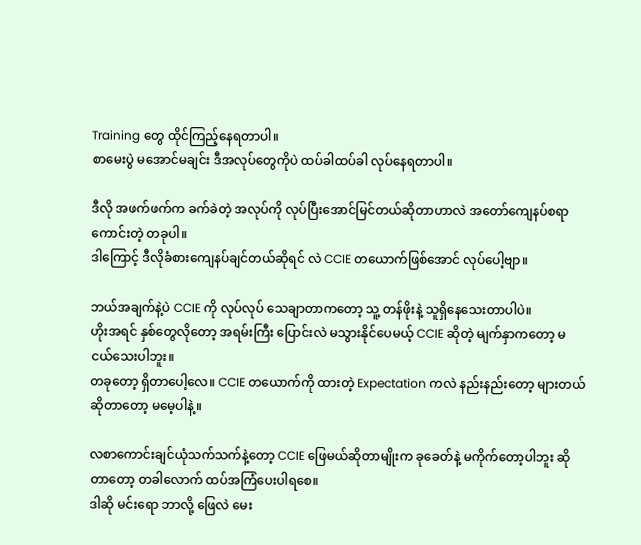Training တွေ ထိုင်ကြည့်နေရတာပါ။
စာမေးပွဲ မအောင်မချင်း ဒီအလုပ်တွေကိုပဲ ထပ်ခါထပ်ခါ လုပ်နေရတာပါ။

ဒီလို အဖက်ဖက်က ခက်ခဲတဲ့ အလုပ်ကို လုပ်ပြီးအောင်မြင်တယ်ဆိုတာဟာလဲ အတော်ကျေနပ်စရာ ကောင်းတဲ့ တခုပါ။
ဒါကြောင့် ဒီလိုခံစားကျေနပ်ချင်တယ်ဆိုရင် လဲ CCIE တယောက်ဖြစ်အောင် လုပ်ပေါ့ဗျာ။

ဘယ်အချက်နဲ့ပဲ CCIE ကို လုပ်လုပ် သေချာတာကတော့ သူ့ တန်ဖိုးနဲ့ သူရှိနေသေးတာပါပဲ။
ဟိုးအရင် နှစ်တွေလိုတော့ အရမ်းကြီး ပြောင်းလဲ မသွားနိုင်ပေမယ့် CCIE ဆိုတဲ့ မျက်နှာကတော့ မငယ်သေးပါဘူး။
တခုတော့ ရှိတာပေါ့လေ။ CCIE တယောက်ကို ထားတဲ့ Expectation ကလဲ နည်းနည်းတော့ များတယ်ဆိုတာတော့ မမေ့ပါနဲ့။

လစာကောင်းချင်ယုံသက်သက်နဲ့တော့ CCIE ဖြေမယ်ဆိုတာမျိုးက ခုခေတ်နဲ့ မကိုက်တော့ပါဘူး ဆိုတာတော့ တခါလောက် ထပ်အကြံပေးပါရစေ။
ဒါဆို မင်းရော ဘာလို့ ဖြေလဲ မေး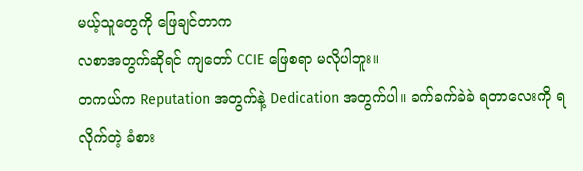မယ့်သူတွေကို ဖြေချင်တာက
လစာအတွက်ဆိုရင် ကျတော် CCIE ဖြေစရာ မလိုပါဘူး။
တကယ်က Reputation အတွက်နဲ့ Dedication အတွက်ပါ။ ခက်ခက်ခဲခဲ ရတာလေးကို ရလိုက်တဲ့ ခံစား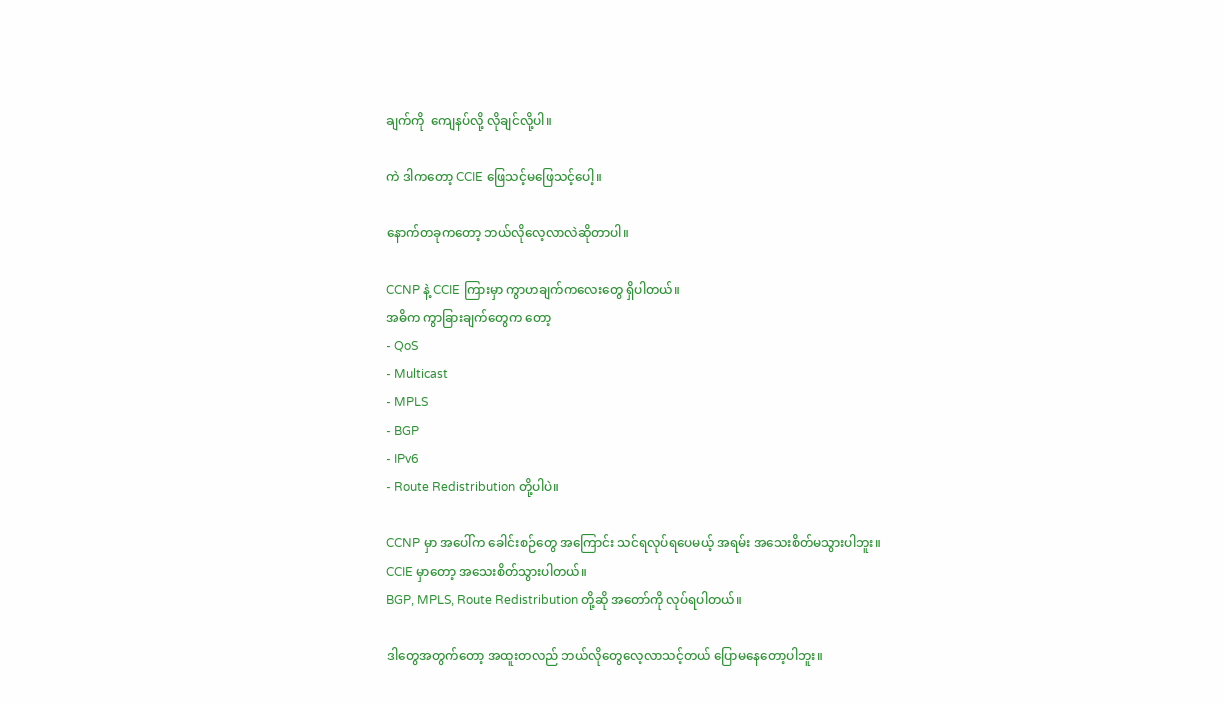ချက်ကို  ကျေနပ်လို့ လိုချင်လို့ပါ။

ကဲ ဒါကတော့ CCIE ဖြေသင့်မဖြေသင့်ပေါ့။

နောက်တခုကတော့ ဘယ်လိုလေ့လာလဲဆိုတာပါ။

CCNP နဲ့ CCIE ကြားမှာ ကွာဟချက်ကလေးတွေ ရှိပါတယ်။
အဓိက ကွာခြားချက်တွေက တော့
- QoS
- Multicast
- MPLS
- BGP
- IPv6
- Route Redistribution တို့ပါပဲ။

CCNP မှာ အပေါ်က ခေါင်းစဉ်တွေ အကြောင်း သင်ရလုပ်ရပေမယ့် အရမ်း အသေးစိတ်မသွားပါဘူး။
CCIE မှာတော့ အသေးစိတ်သွားပါတယ်။
BGP, MPLS, Route Redistribution တို့ဆို အတော်ကို လုပ်ရပါတယ်။

ဒါတွေအတွက်တော့ အထူးတလည် ဘယ်လိုတွေလေ့လာသင့်တယ် ပြောမနေတော့ပါဘူး။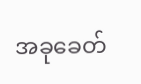အခုခေတ်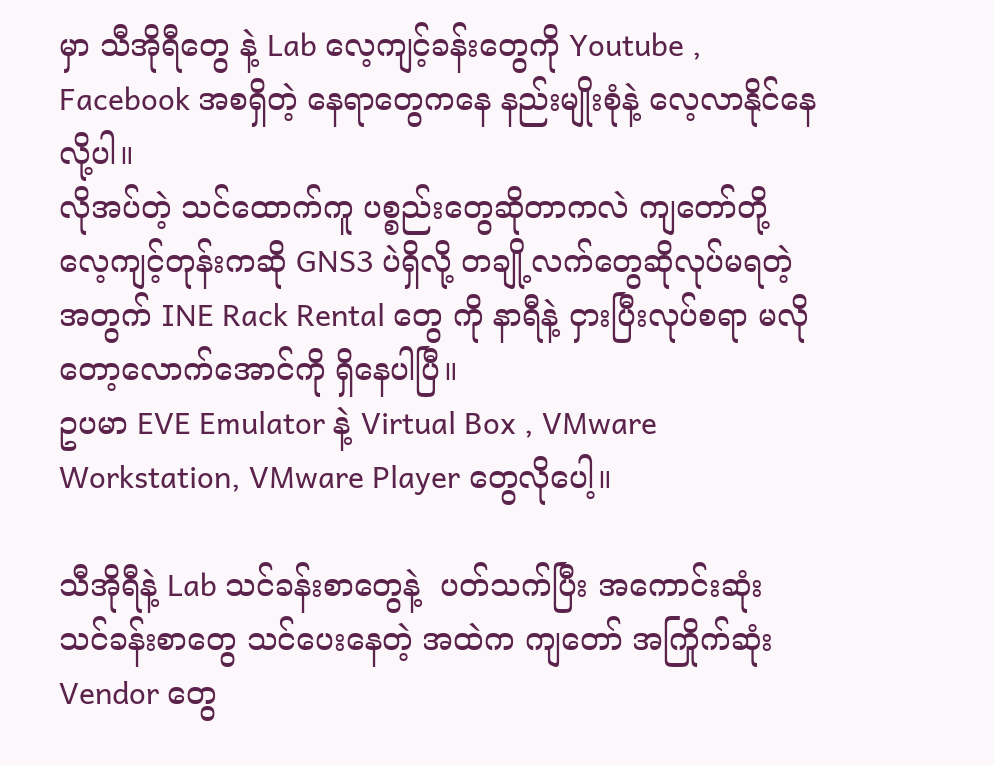မှာ သီအိုရီတွေ နဲ့ Lab လေ့ကျင့်ခန်းတွေကို Youtube , Facebook အစရှိတဲ့ နေရာတွေကနေ နည်းမျိုးစုံနဲ့ လေ့လာနိုင်နေလို့ပါ။
လိုအပ်တဲ့ သင်ထောက်ကူ ပစ္စည်းတွေဆိုတာကလဲ ကျတော်တို့ လေ့ကျင့်တုန်းကဆို GNS3 ပဲရှိလို့ တချို့လက်တွေဆိုလုပ်မရတဲ့အတွက် INE Rack Rental တွေ ကို နာရီနဲ့ ငှားပြီးလုပ်စရာ မလိုတော့လောက်အောင်ကို ရှိနေပါပြီ။
ဥပမာ EVE Emulator နဲ့ Virtual Box , VMware Workstation, VMware Player တွေလိုပေါ့။

သီအိုရီနဲ့ Lab သင်ခန်းစာတွေနဲ့  ပတ်သက်ပြီး အကောင်းဆုံး သင်ခန်းစာတွေ သင်ပေးနေတဲ့ အထဲက ကျတော် အကြိုက်ဆုံး Vendor တွေ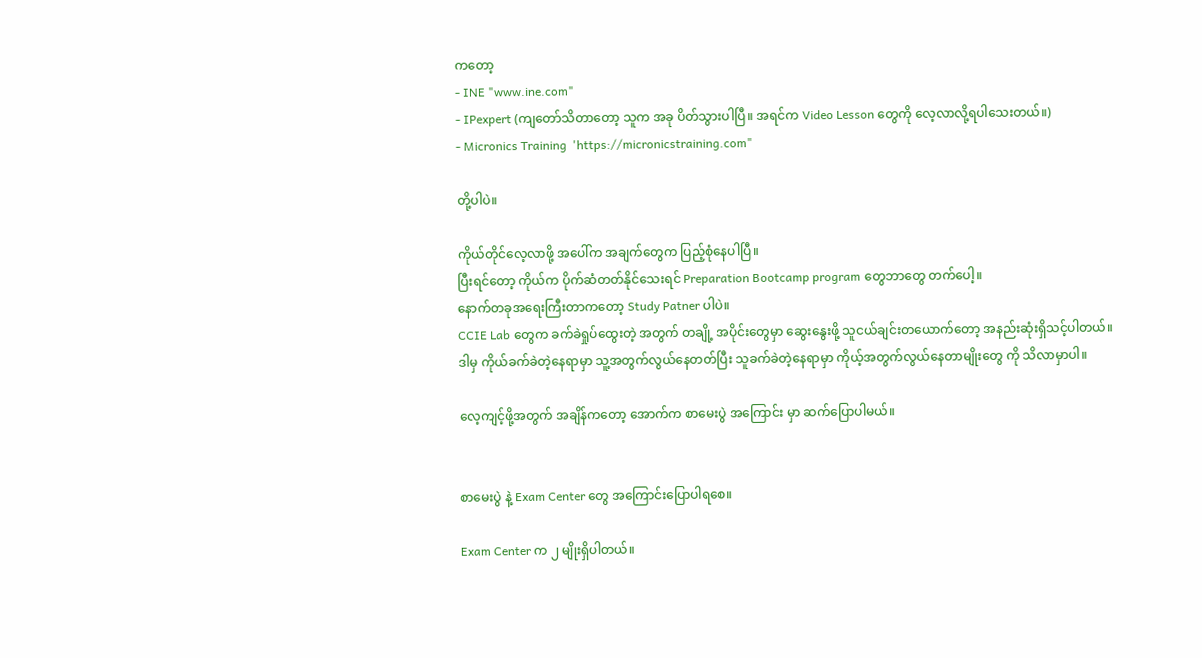ကတော့
- INE "www.ine.com"
- IPexpert (ကျတော်သိတာတော့ သူက အခု ပိတ်သွားပါပြီ။ အရင်က Video Lesson တွေကို လေ့လာလို့ရပါသေးတယ်။)
- Micronics Training  'https://micronicstraining.com"

တို့ပါပဲ။

ကိုယ်တိုင်လေ့လာဖို့ အပေါ်က အချက်တွေက ပြည့်စုံနေပါပြီ။
ပြီးရင်တော့ ကိုယ်က ပိုက်ဆံတတ်နိုင်သေးရင် Preparation Bootcamp program တွေဘာတွေ တက်ပေါ့။
နောက်တခုအရေးကြီးတာကတော့ Study Patner ပါပဲ။
CCIE Lab တွေက ခက်ခဲရှုပ်ထွေးတဲ့ အတွက် တချို့ အပိုင်းတွေမှာ ဆွေးနွေးဖို့ သူငယ်ချင်းတယောက်တော့ အနည်းဆုံးရှိသင့်ပါတယ်။
ဒါမှ ကိုယ်ခက်ခဲတဲ့နေရာမှာ သူ့အတွက်လွယ်နေတတ်ပြီး သူခက်ခဲတဲ့နေရာမှာ ကိုယ့်အတွက်လွယ်နေတာမျိုးတွေ ကို သိလာမှာပါ။

လေ့ကျင့်ဖို့အတွက် အချိန်ကတော့ အောက်က စာမေးပွဲ အကြောင်း မှာ ဆက်ပြောပါမယ်။


စာမေးပွဲ နဲ့ Exam Center တွေ အကြောင်းပြောပါရစေ။

Exam Center က ၂ မျိုးရှိပါတယ်။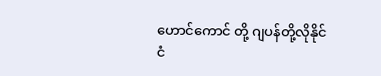ဟောင်ကောင် တို့ ဂျပန်တို့လိုနိုင်ငံ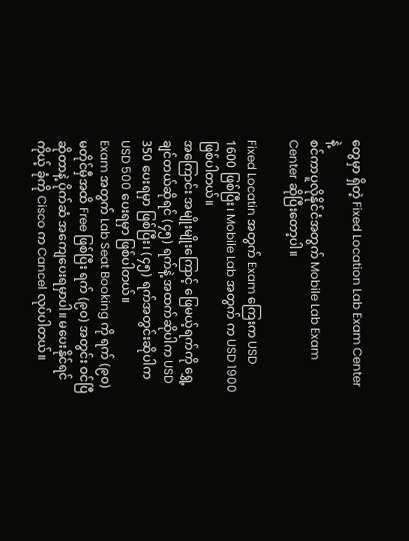တွေမှာ ရှိတဲ့ Fixed Location Lab Exam Center နဲ့
စင်ကာပူလိုနိုင်ငံအတွက် Mobile Lab Exam Center ဆိုပြီးတော့ပါ။

Fixed Locatin အတွက် Exam ကြေးက USD 1600 ဖြစ်ပြီး၊ Mobile Lab အတွက် က USD 1900 ဖြစ်ပါတယ်။
အကြောင်း အမျိုးမျိုးကြောင့် ဖြေမယ့်ရက်ကို ရွှေ့ချင်တယ်ဆိုရင် (၄၅) ရက်နဲ့ အထက်ဆိုပါက USD 350 ပေးရမှာ ဖြစ်ပြီး၊ (၄၅) ရက်အတွင်းဆိုပါက USD 500 ပေးရမှာ ဖြစ်ပါတယ်။
Exam အတွက် Lab Seat Booking ကို ရက် (၉၀) မတိုင်မှီအထိ Free ဖြစ်ပြီး ရက် (၉၀) အတွင်း ဝင်ပြီဆိုတာနဲ့ ပိုက်ဆံ အကျေပေးရမှာပါ။ မပေးနိုင်ရင် ကိုယ့် ခုံကို Cisco က Cancel လုပ်ပါတယ်။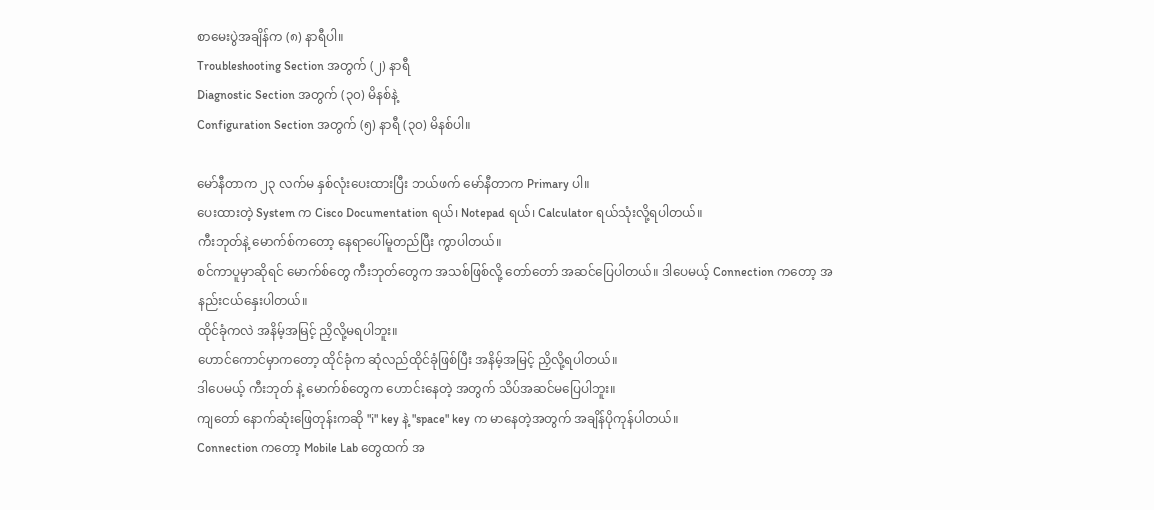စာမေးပွဲအချိန်က (၈) နာရီပါ။
Troubleshooting Section အတွက် (၂) နာရီ
Diagnostic Section အတွက် (၃၀) မိနစ်နဲ့
Configuration Section အတွက် (၅) နာရီ (၃၀) မိနစ်ပါ။

မော်နီတာက ၂၃ လက်မ နှစ်လုံးပေးထားပြီး ဘယ်ဖက် မော်နီတာက Primary ပါ။
ပေးထားတဲ့ System က Cisco Documentation ရယ်၊ Notepad ရယ်၊ Calculator ရယ်သုံးလို့ရပါတယ်။
ကီးဘုတ်နဲ့ မောက်စ်ကတော့ နေရာပေါ်မူတည်ပြီး ကွာပါတယ်။
စင်ကာပူမှာဆိုရင် မောက်စ်တွေ ကီးဘုတ်တွေက အသစ်ဖြစ်လို့ တော်တော် အဆင်ပြေပါတယ်။ ဒါပေမယ့် Connection ကတော့ အနည်းငယ်နှေးပါတယ်။
ထိုင်ခုံကလဲ အနိမ့်အမြင့် ညှိလို့မရပါဘူး။
ဟောင်ကောင်မှာကတော့ ထိုင်ခုံက ဆုံလည်ထိုင်ခုံဖြစ်ပြီး အနိမ့်အမြင့် ညှိလို့ရပါတယ်။
ဒါပေမယ့် ကီးဘုတ် နဲ့ မောက်စ်တွေက ဟောင်းနေတဲ့ အတွက် သိပ်အဆင်မပြေပါဘူး။
ကျတော် နောက်ဆုံးဖြေတုန်းကဆို "i" key နဲ့ "space" key က မာနေတဲ့အတွက် အချိန်ပိုကုန်ပါတယ်။
Connection ကတော့ Mobile Lab တွေထက် အ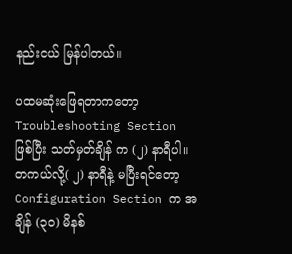နည်းငယ် မြန်ပါတယ်။

ပထမဆုံးဖြေရတာကတော့ Troubleshooting Section ဖြစ်ပြီး သတ်မှတ်ချိန် က (၂) နာရီပါ။
တကယ်လို့( ၂) နာရီနဲ့ မပြီးရင်တော့ Configuration Section က အချိန် (၃၀) မိနစ်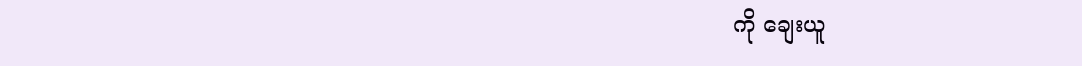ကို ချေးယူ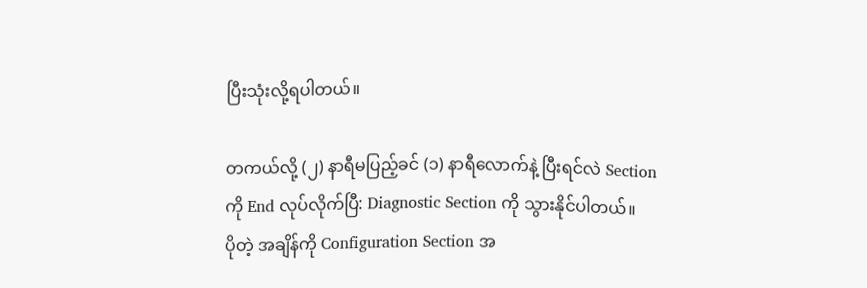ပြီးသုံးလို့ရပါတယ်။

တကယ်လို့ (၂) နာရီမပြည့်ခင် (၁) နာရီလောက်နဲ့ ပြီးရင်လဲ Section ကို End လုပ်လိုက်ပြီ: Diagnostic Section ကို သွားနိုင်ပါတယ်။
ပိုတဲ့ အချိန်ကို Configuration Section အ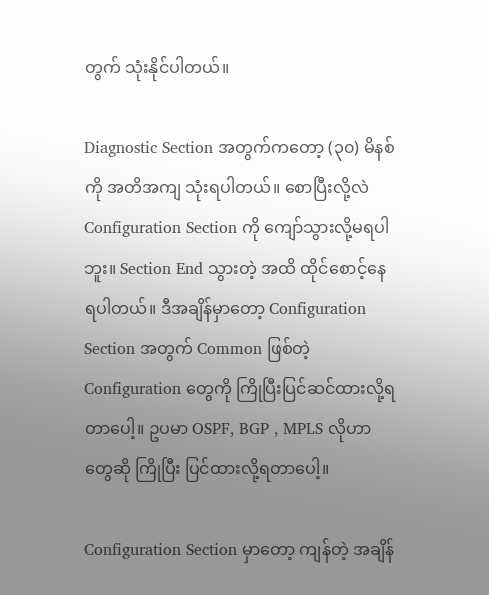တွက် သုံးနိုင်ပါတယ်။

Diagnostic Section အတွက်ကတော့ (၃၀) မိနစ်ကို အတိအကျ သုံးရပါတယ်။ စောပြီးလို့လဲ Configuration Section ကို ကျော်သွားလို့မရပါဘူး။ Section End သွားတဲ့ အထိ ထိုင်စောင့်နေရပါတယ်။ ဒီအချိန်မှာတော့ Configuration Section အတွက် Common ဖြစ်တဲ့ Configuration တွေကို ကြိုပြီးပြင်ဆင်ထားလို့ရတာပေါ့။ ဥပမာ OSPF, BGP , MPLS လိုဟာတွေဆို ကြိုပြီး ပြင်ထားလို့ရတာပေါ့။

Configuration Section မှာတော့ ကျန်တဲ့ အချိန်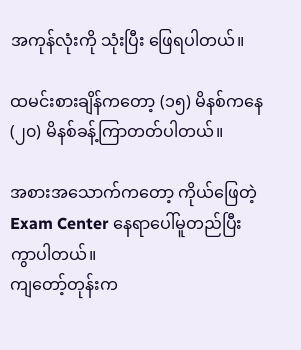အကုန်လုံးကို သုံးပြီး ဖြေရပါတယ်။

ထမင်းစားချိန်ကတော့ (၁၅) မိနစ်ကနေ (၂၀) မိနစ်ခန့်ကြာတတ်ပါတယ်။

အစားအသောက်ကတော့ ကိုယ်ဖြေတဲ့ Exam Center နေရာပေါ်မူတည်ပြီး ကွာပါတယ်။
ကျတော့်တုန်းက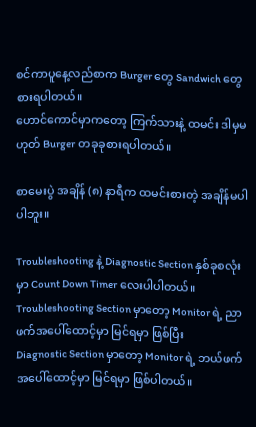စင်ကာပူနေ့လည်စာက Burger တွေ Sandwich တွေစားရပါတယ်။
ဟောင်ကောင်မှာကတော့ ကြက်သားနဲ့ ထမင်း ဒါမှမဟုတ် Burger တခုခုစားရပါတယ်။

စာမေးပွဲ အချိန် (၈) နာရီက ထမင်းစားတဲ့ အချိန်မပါပါဘူး။

Troubleshooting နဲ့ Diagnostic Section နှစ်ခုစလုံးမှာ Count Down Timer လေးပါပါတယ်။
Troubleshooting Section မှာတော့ Monitor ရဲ့ ညာဖက်အပေါ်ထောင့်မှာ မြင်ရမှာ ဖြစ်ပြီး
Diagnostic Section မှာတော့ Monitor ရဲ့ ဘယ်ဖက်အပေါ်ထောင့်မှာ မြင်ရမှာ ဖြစ်ပါတယ်။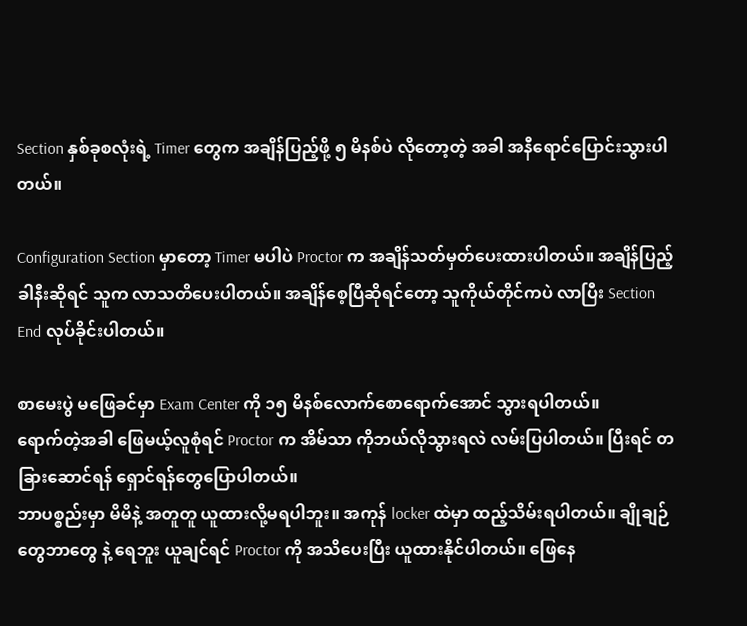Section နှစ်ခုစလုံးရဲ့ Timer တွေက အချိန်ပြည့်ဖို့ ၅ မိနစ်ပဲ လိုတော့တဲ့ အခါ အနီရောင်ပြောင်းသွားပါတယ်။

Configuration Section မှာတော့ Timer မပါပဲ Proctor က အချိန်သတ်မှတ်ပေးထားပါတယ်။ အချိန်ပြည့်ခါနီးဆိုရင် သူက လာသတိပေးပါတယ်။ အချိန်စေ့ပြီဆိုရင်တော့ သူကိုယ်တိုင်ကပဲ လာပြီး Section End လုပ်ခိုင်းပါတယ်။

စာမေးပွဲ မဖြေခင်မှာ Exam Center ကို ၁၅ မိနစ်လောက်စောရောက်အောင် သွားရပါတယ်။
ရောက်တဲ့အခါ ဖြေမယ့်လူစုံရင် Proctor က အိမ်သာ ကိုဘယ်လိုသွားရလဲ လမ်းပြပါတယ်။ ပြီးရင် တခြားဆောင်ရန် ရှောင်ရန်တွေပြောပါတယ်။
ဘာပစ္စည်းမှာ မိမိနဲ့ အတူတူ ယူထားလို့မရပါဘူး။ အကုန် locker ထဲမှာ ထည့်သိမ်းရပါတယ်။ ချိုချဉ်တွေဘာတွေ နဲ့ ရေဘူး ယူချင်ရင် Proctor ကို အသိပေးပြီး ယူထားနိုင်ပါတယ်။ ဖြေနေ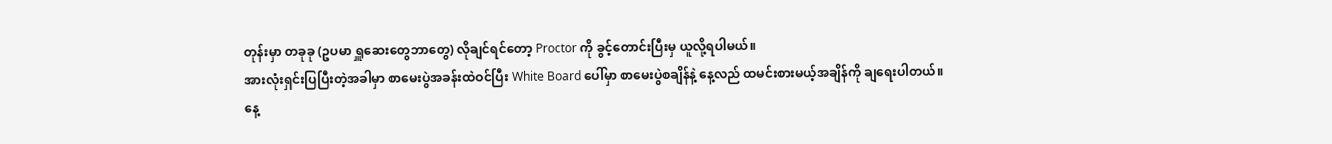တုန်းမှာ တခုခု (ဥပမာ ရှူဆေးတွေဘာတွေ) လိုချင်ရင်တော့ Proctor ကို ခွင့်တောင်းပြီးမှ ယူလို့ရပါမယ်။
အားလုံးရှင်းပြပြီးတဲ့အခါမှာ စာမေးပွဲအခန်းထဲဝင်ပြီး White Board ပေါ်မှာ စာမေးပွဲစချိန်နဲ့ နေ့လည် ထမင်းစားမယ့်အချိန်ကို ချရေးပါတယ်။
နေ့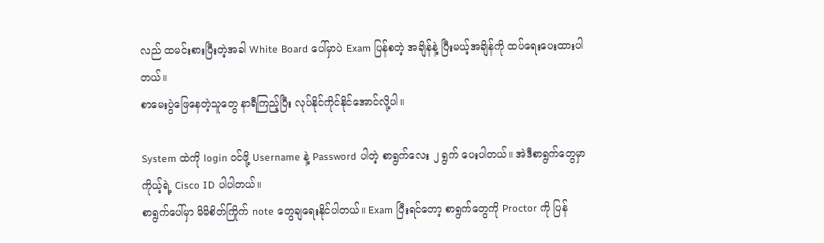လည် ထမင်းစားပြီးတဲ့အခါ White Board ပေါ်မှာပဲ Exam ပြန်စတဲ့ အချိန်နဲ့ ပြီးမယ့်အချိန်ကို ထပ်ရေးပေးထားပါတယ်။
စာမေးပွဲဖြေနေတဲ့သူတွေ နာရီကြည့်ပြီး လုပ်နိုင်ကိုင်နိုင်အောင်လို့ပါ။

System ထဲကို login ဝင်ဖို့ Username နဲ့ Password ပါတဲ့ စာရွက်လေး ၂ ရွက် ပေးပါတယ်။ အဲဒီစာရွက်တွေမှာ ကိုယ့်ရဲ့ Cisco ID ပါပါတယ်။
စာရွက်ပေါ်မှာ မိမိစိတ်ကြိုက် note တွေချရေးနိုင်ပါတယ်။ Exam ပြီးရင်တော့ စာရွက်တွေကို Proctor ကို ပြန်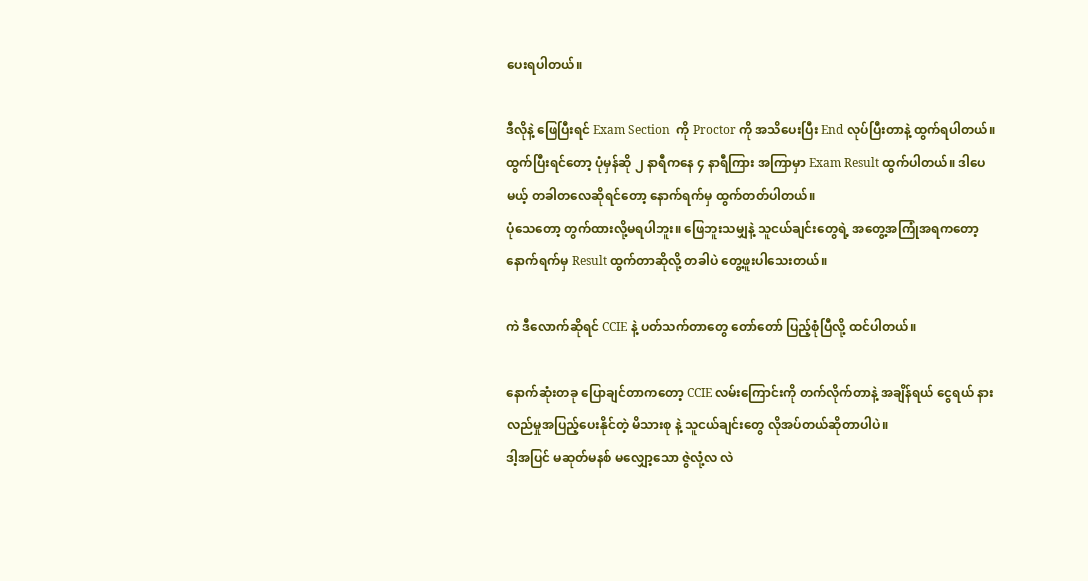ပေးရပါတယ်။

ဒီလိုနဲ့ ဖြေပြီးရင် Exam Section  ကို Proctor ကို အသိပေးပြီး End လုပ်ပြီးတာနဲ့ ထွက်ရပါတယ်။
ထွက်ပြီးရင်တော့ ပုံမှန်ဆို ၂ နာရီကနေ ၄ နာရီကြား အကြာမှာ Exam Result ထွက်ပါတယ်။ ဒါပေမယ့် တခါတလေဆိုရင်တော့ နောက်ရက်မှ ထွက်တတ်ပါတယ်။
ပုံသေတော့ တွက်ထားလို့မရပါဘူး။ ဖြေဘူးသမျှနဲ့ သူငယ်ချင်းတွေရဲ့ အတွေ့အကြုံအရကတော့ နောက်ရက်မှ Result ထွက်တာဆိုလို့ တခါပဲ တွေ့ဖူးပါသေးတယ်။

ကဲ ဒီလောက်ဆိုရင် CCIE နဲ့ ပတ်သက်တာတွေ တော်တော် ပြည့်စုံပြီလို့ ထင်ပါတယ်။

နောက်ဆုံးတခု ပြောချင်တာကတော့ CCIE လမ်းကြောင်းကို တက်လိုက်တာနဲ့ အချိန်ရယ် ငွေရယ် နားလည်မှုအပြည့်ပေးနိုင်တဲ့ မိသားစု နဲ့ သူငယ်ချင်းတွေ လိုအပ်တယ်ဆိုတာပါပဲ။
ဒါ့အပြင် မဆုတ်မနစ် မလျှော့သော ဇွဲလုံ့လ လဲ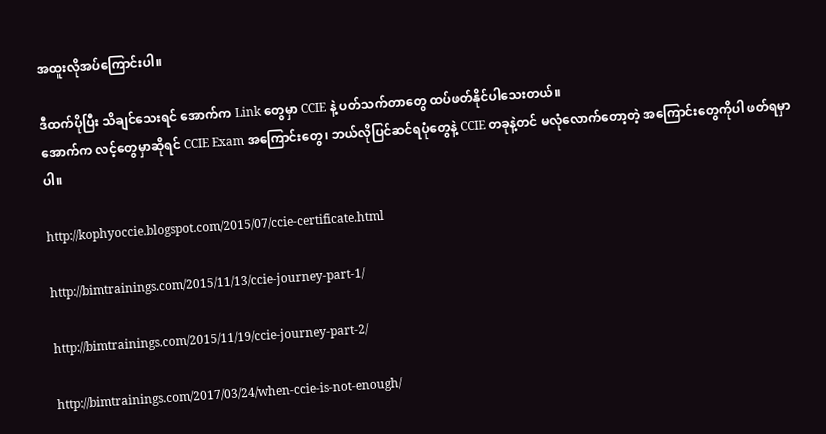အထူးလိုအပ်ကြောင်းပါ။

ဒီထက်ပိုပြီး သိချင်သေးရင် အောက်က Link တွေမှာ CCIE နဲ့ ပတ်သက်တာတွေ ထပ်ဖတ်နိုင်ပါသေးတယ်။
အောက်က လင့်တွေမှာဆိုရင် CCIE Exam အကြောင်းတွေ၊ ဘယ်လိုပြင်ဆင်ရပုံတွေနဲ့ CCIE တခုနဲ့တင် မလုံလောက်တော့တဲ့ အကြောင်းတွေကိုပါ ဖတ်ရမှာပါ။

http://kophyoccie.blogspot.com/2015/07/ccie-certificate.html

http://bimtrainings.com/2015/11/13/ccie-journey-part-1/

http://bimtrainings.com/2015/11/19/ccie-journey-part-2/

http://bimtrainings.com/2017/03/24/when-ccie-is-not-enough/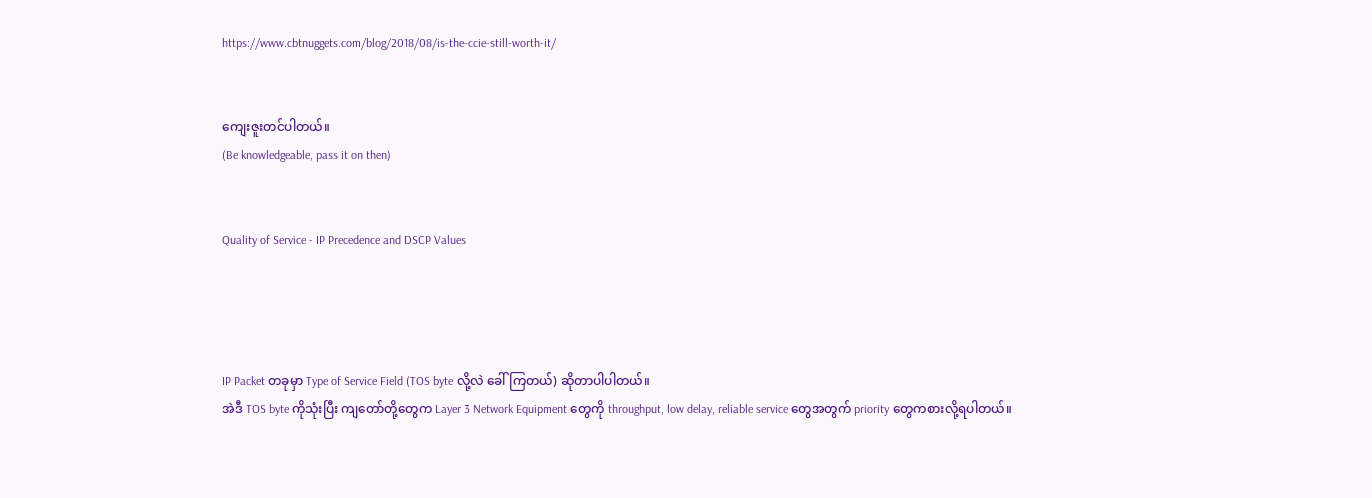https://www.cbtnuggets.com/blog/2018/08/is-the-ccie-still-worth-it/


ကျေးဇူးတင်ပါတယ်။
(Be knowledgeable, pass it on then)


Quality of Service - IP Precedence and DSCP Values




IP Packet တခုမှာ Type of Service Field (TOS byte လို့လဲ ခေါ်ကြတယ်) ဆိုတာပါပါတယ်။
အဲဒီ TOS byte ကိုသုံးပြီး ကျတော်တို့တွေက Layer 3 Network Equipment တွေကို throughput, low delay, reliable service တွေအတွက် priority တွေကစားလို့ရပါတယ်။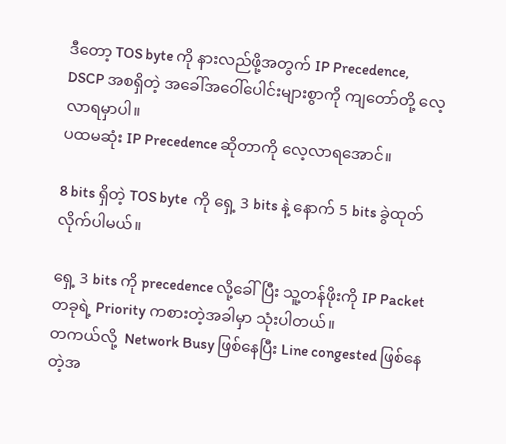ဒီတော့ TOS byte ကို နားလည်ဖို့အတွက် IP Precedence, DSCP အစရှိတဲ့ အခေါ်အဝေါ်ပေါင်းများစွာကို ကျတော်တို့ လေ့လာရမှာပါ။
ပထမဆုံး IP Precedence ဆိုတာကို လေ့လာရအောင်။

8 bits ရှိတဲ့ TOS byte  ကို ရှေ့ 3 bits နဲ့ နောက် 5 bits ခွဲထုတ်လိုက်ပါမယ်။

ရှေ့ 3 bits ကို precedence လို့ခေါ်ပြီး သူ့တန်ဖိုးကို IP Packet တခုရဲ့ Priority ကစားတဲ့အခါမှာ သုံးပါတယ်။
တကယ်လို့  Network Busy ဖြစ်နေပြီး Line congested ဖြစ်နေတဲ့အ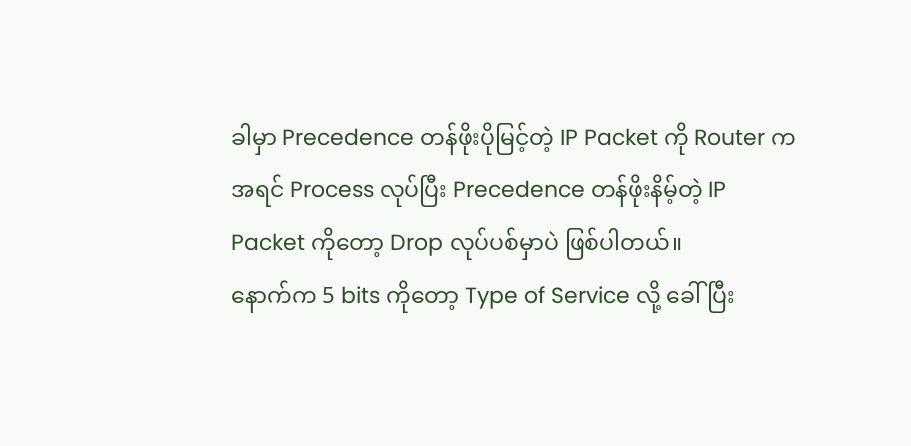ခါမှာ Precedence တန်ဖိုးပိုမြင့်တဲ့ IP Packet ကို Router က အရင် Process လုပ်ပြီး Precedence တန်ဖိုးနိမ့်တဲ့ IP Packet ကိုတော့ Drop လုပ်ပစ်မှာပဲ ဖြစ်ပါတယ်။
နောက်က 5 bits ကိုတော့ Type of Service လို့ ခေါ်ပြီး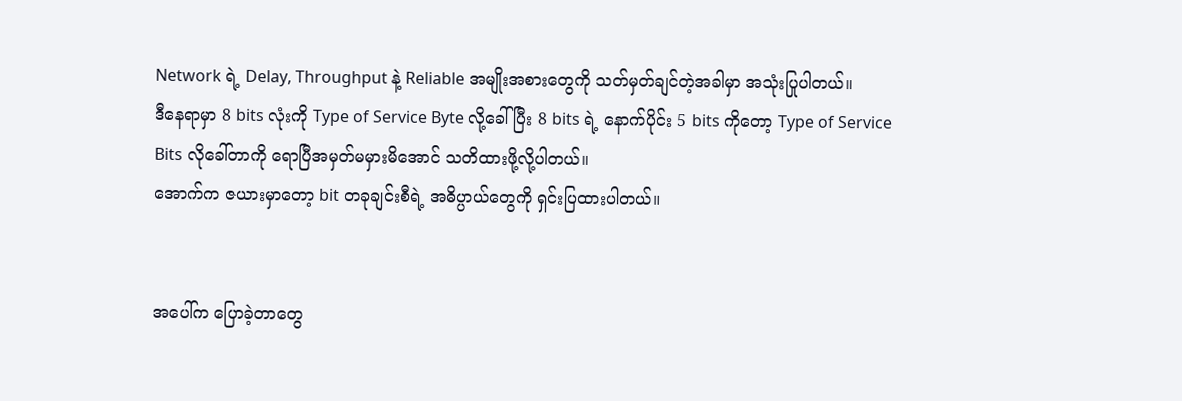Network ရဲ့ Delay, Throughput နဲ့ Reliable အမျိုးအစားတွေကို သတ်မှတ်ချင်တဲ့အခါမှာ အသုံးပြုပါတယ်။
ဒီနေရာမှာ 8 bits လုံးကို Type of Service Byte လို့ခေါ်ပြီး 8 bits ရဲ့ နောက်ပိုင်း 5 bits ကိုတော့ Type of Service Bits လိုခေါ်တာကို ရောပြီအမှတ်မမှားမိအောင် သတိထားဖို့လို့ပါတယ်။
အောက်က ဇယားမှာတော့ bit တခုချင်းစီရဲ့ အဓိပ္ပာယ်တွေကို ရှင်းပြထားပါတယ်။


အပေါ်က ပြောခဲ့တာတွေ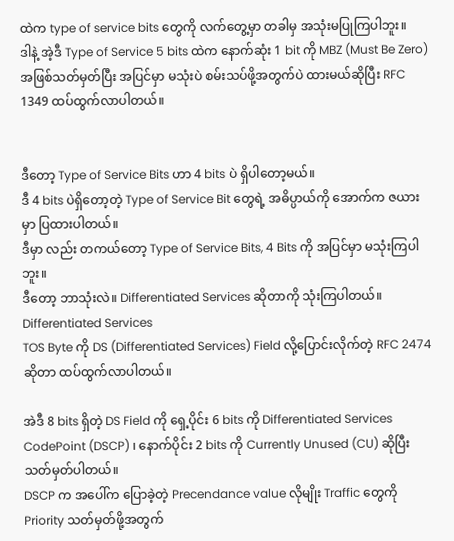ထဲက type of service bits တွေကို လက်တွေ့မှာ တခါမှ အသုံးမပြုကြပါဘူး။
ဒါနဲ့ အဲ့ဒီ Type of Service 5 bits ထဲက နောက်ဆုံး 1 bit ကို MBZ (Must Be Zero) အဖြစ်သတ်မှတ်ပြီး အပြင်မှာ မသုံးပဲ စမ်းသပ်ဖို့အတွက်ပဲ ထားမယ်ဆိုပြီး RFC 1349 ထပ်ထွက်လာပါတယ်။


ဒီတော့ Type of Service Bits ဟာ 4 bits ပဲ ရှိပါတော့မယ်။
ဒီ 4 bits ပဲရှိတော့တဲ့ Type of Service Bit တွေရဲ့ အဓိပ္ပာယ်ကို အောက်က ဇယားမှာ ပြထားပါတယ်။
ဒီမှာ လည်း တကယ်တော့ Type of Service Bits, 4 Bits ကို အပြင်မှာ မသုံးကြပါဘူး။
ဒီတော့ ဘာသုံးလဲ။ Differentiated Services ဆိုတာကို သုံးကြပါတယ်။
Differentiated Services
TOS Byte ကို DS (Differentiated Services) Field လို့ပြောင်းလိုက်တဲ့ RFC 2474 ဆိုတာ ထပ်ထွက်လာပါတယ်။

အဲဒီ 8 bits ရှိတဲ့ DS Field ကို ရှေ့ပိုင်း 6 bits ကို Differentiated Services CodePoint (DSCP) ၊ နောက်ပိုင်း 2 bits ကို Currently Unused (CU) ဆိုပြီး သတ်မှတ်ပါတယ်။
DSCP က အပေါ်က ပြောခဲ့တဲ့ Precendance value လိုမျိုး Traffic တွေကို Priority သတ်မှတ်ဖို့အတွက်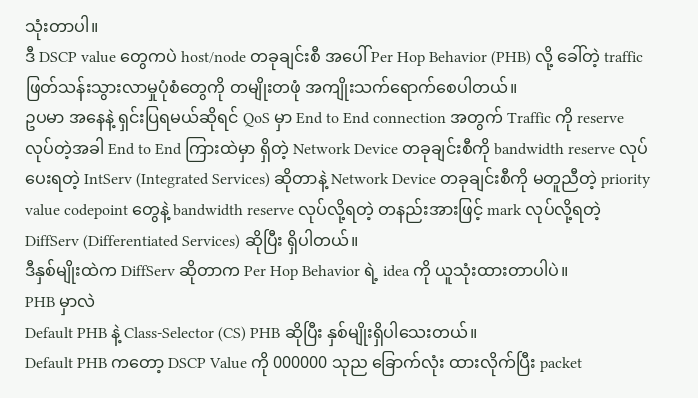သုံးတာပါ။
ဒီ DSCP value တွေကပဲ host/node တခုချင်းစီ အပေါ် Per Hop Behavior (PHB) လို့ ခေါ်တဲ့ traffic ဖြတ်သန်းသွားလာမှုပုံစံတွေကို တမျိုးတဖုံ အကျိုးသက်ရောက်စေပါတယ်။
ဥပမာ အနေနဲ့ ရှင်းပြရမယ်ဆိုရင် QoS မှာ End to End connection အတွက် Traffic ကို reserve လုပ်တဲ့အခါ End to End ကြားထဲမှာ ရှိတဲ့ Network Device တခုချင်းစီကို bandwidth reserve လုပ်ပေးရတဲ့ IntServ (Integrated Services) ဆိုတာနဲ့ Network Device တခုချင်းစီကို မတူညီတဲ့ priority value codepoint တွေနဲ့ bandwidth reserve လုပ်လို့ရတဲ့ တနည်းအားဖြင့် mark လုပ်လို့ရတဲ့ DiffServ (Differentiated Services) ဆိုပြီး ရှိပါတယ်။
ဒီနှစ်မျိုးထဲက DiffServ ဆိုတာက Per Hop Behavior ရဲ့ idea ကို ယူသုံးထားတာပါပဲ။
PHB မှာလဲ
Default PHB နဲ့ Class-Selector (CS) PHB ဆိုပြီး နှစ်မျိုးရှိပါသေးတယ်။
Default PHB ကတော့ DSCP Value ကို 000000 သုည ခြောက်လုံး ထားလိုက်ပြီး packet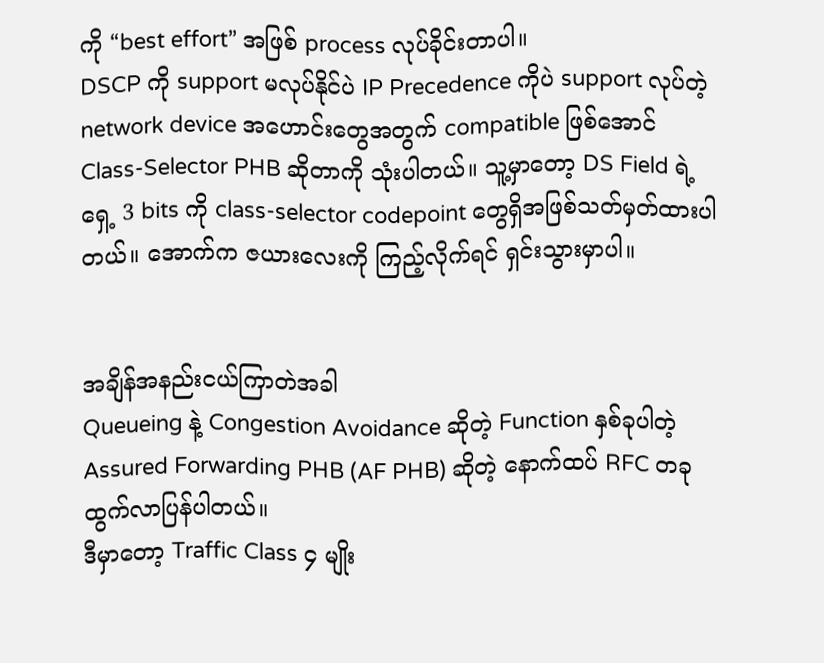ကို “best effort” အဖြစ် process လုပ်ခိုင်းတာပါ။
DSCP ကို support မလုပ်နိုင်ပဲ IP Precedence ကိုပဲ support လုပ်တဲ့ network device အဟောင်းတွေအတွက် compatible ဖြစ်အောင် Class-Selector PHB ဆိုတာကို သုံးပါတယ်။ သူ့မှာတော့ DS Field ရဲ့ ရှေ့ 3 bits ကို class-selector codepoint တွေရှိအဖြစ်သတ်မှတ်ထားပါတယ်။ အောက်က ဇယားလေးကို ကြည့်လိုက်ရင် ရှင်းသွားမှာပါ။


အချိန်အနည်းငယ်ကြာတဲအခါ
Queueing နဲ့ Congestion Avoidance ဆိုတဲ့ Function နှစ်ခုပါတဲ့ Assured Forwarding PHB (AF PHB) ဆိုတဲ့ နောက်ထပ် RFC တခု ထွက်လာပြန်ပါတယ်။
ဒီမှာတော့ Traffic Class ၄ မျိုး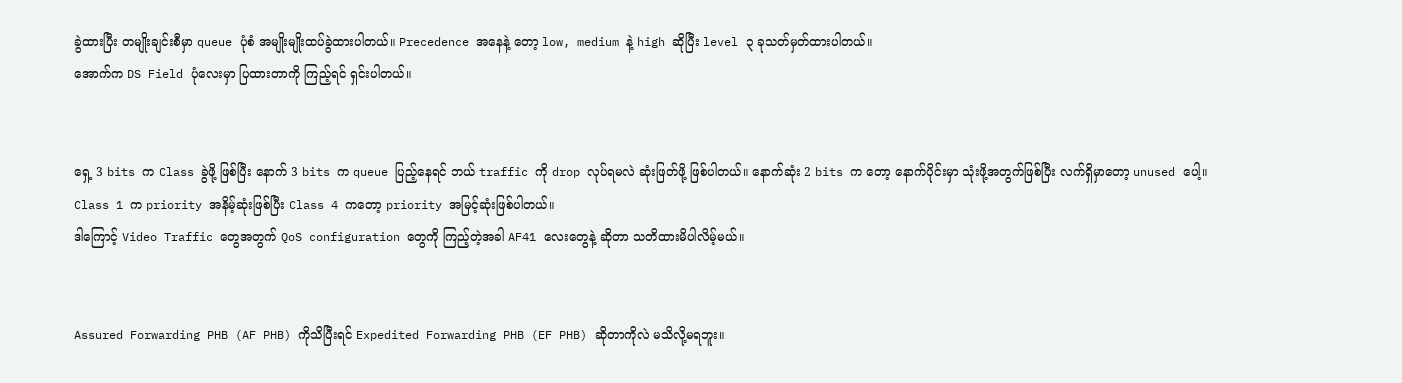ခွဲထားပြီး တမျိုးချင်းစီမှာ queue ပုံစံ အမျိုးမျိုးထပ်ခွဲထားပါတယ်။ Precedence အနေနဲ့ တော့ low, medium နဲ့ high ဆိုပြီး level ၃ ခုသတ်မှတ်ထားပါတယ်။
အောက်က DS Field ပုံလေးမှာ ပြထားတာကို ကြည့်ရင် ရှင်းပါတယ်။


ရှေ့ 3 bits က Class ခွဲဖို့ ဖြစ်ပြီး နောက် 3 bits က queue ပြည့်နေရင် ဘယ် traffic ကို drop လုပ်ရမလဲ ဆုံးဖြတ်ဖို့ ဖြစ်ပါတယ်။ နောက်ဆုံး 2 bits က တော့ နောက်ပိုင်းမှာ သုံးဖို့အတွက်ဖြစ်ပြီး လက်ရှိမှာတော့ unused ပေါ့။
Class 1 က priority အနိမ့်ဆုံးဖြစ်ပြီး Class 4 ကတော့ priority အမြင့်ဆုံးဖြစ်ပါတယ်။
ဒါကြောင့် Video Traffic တွေအတွက် QoS configuration တွေကို ကြည့်တဲ့အခါ AF41 လေးတွေနဲ့ ဆိုတာ သတိထားမိပါလိမ့်မယ်။


Assured Forwarding PHB (AF PHB) ကိုသိပြီးရင် Expedited Forwarding PHB (EF PHB) ဆိုတာကိုလဲ မသိလို့မရဘူး။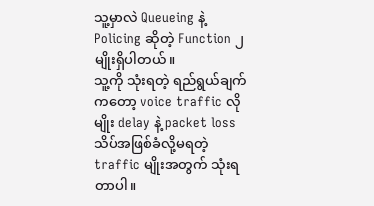သူ့မှာလဲ Queueing နဲ့ Policing ဆိုတဲ့ Function ၂ မျိုးရှိပါတယ်။
သူ့ကို သုံးရတဲ့ ရည်ရွယ်ချက်ကတော့ voice traffic လိုမျိုး delay နဲ့ packet loss သိပ်အဖြစ်ခံလို့မရတဲ့ traffic မျိုးအတွက် သုံးရတာပါ။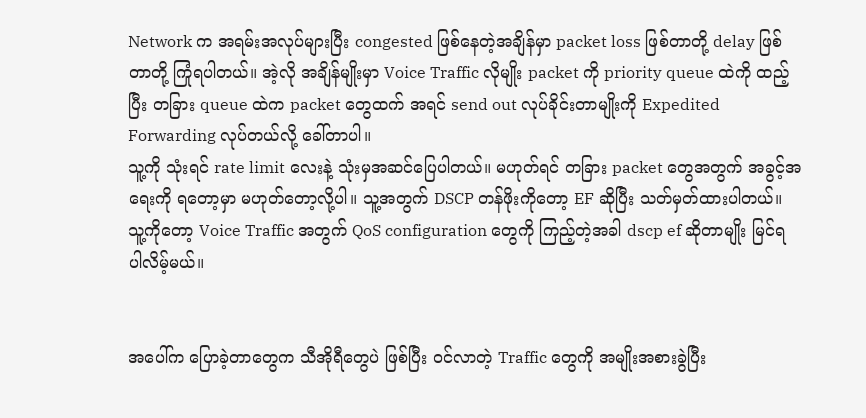Network က အရမ်းအလုပ်များပြီး congested ဖြစ်နေတဲ့အချိန်မှာ packet loss ဖြစ်တာတို့ delay ဖြစ်တာတို့ ကြုံရပါတယ်။ အဲ့လို အချိန်မျိုးမှာ Voice Traffic လိုမျိုး packet ကို priority queue ထဲကို ထည့်ပြီး တခြား queue ထဲက packet တွေထက် အရင် send out လုပ်ခိုင်းတာမျိုးကို Expedited Forwarding လုပ်တယ်လို့ ခေါ်တာပါ။
သူ့ကို သုံးရင် rate limit လေးနဲ့ သုံးမှအဆင်ပြေပါတယ်။ မဟုတ်ရင် တခြား packet တွေအတွက် အခွင့်အရေးကို ရတော့မှာ မဟုတ်တော့လို့ပါ။ သူ့အတွက် DSCP တန်ဖိုးကိုတော့ EF ဆိုပြီး သတ်မှတ်ထားပါတယ်။
သူ့ကိုတော့ Voice Traffic အတွက် QoS configuration တွေကို ကြည့်တဲ့အခါ dscp ef ဆိုတာမျိုး မြင်ရပါလိမ့်မယ်။


အပေါ်က ပြောခဲ့တာတွေက သီအိုရီတွေပဲ ဖြစ်ပြီး ဝင်လာတဲ့ Traffic တွေကို အမျိုးအစားခွဲပြီး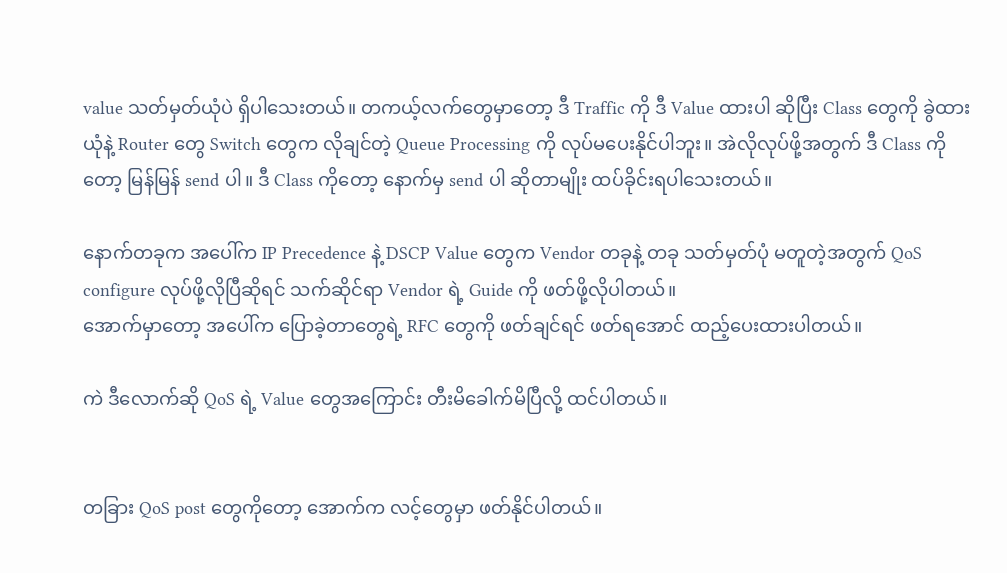value သတ်မှတ်ယုံပဲ ရှိပါသေးတယ်။ တကယ့်လက်တွေမှာတော့ ဒီ Traffic ကို ဒီ Value ထားပါ ဆိုပြီး Class တွေကို ခွဲထားယုံနဲ့ Router တွေ Switch တွေက လိုချင်တဲ့ Queue Processing ကို လုပ်မပေးနိုင်ပါဘူး။ အဲလိုလုပ်ဖို့အတွက် ဒီ Class ကိုတော့ မြန်မြန် send ပါ။ ဒီ Class ကိုတော့ နောက်မှ send ပါ ဆိုတာမျိုး ထပ်ခိုင်းရပါသေးတယ်။

နောက်တခုက အပေါ်က IP Precedence နဲ့ DSCP Value တွေက Vendor တခုနဲ့ တခု သတ်မှတ်ပုံ မတူတဲ့အတွက် QoS configure လုပ်ဖို့လိုပြီဆိုရင် သက်ဆိုင်ရာ Vendor ရဲ့ Guide ကို ဖတ်ဖို့လိုပါတယ်။
အောက်မှာတော့ အပေါ်က ပြောခဲ့တာတွေရဲ့ RFC တွေကို ဖတ်ချင်ရင် ဖတ်ရအောင် ထည့်ပေးထားပါတယ်။

ကဲ ဒီလောက်ဆို QoS ရဲ့ Value တွေအကြောင်း တီးမိခေါက်မိပြီလို့ ထင်ပါတယ်။


တခြား QoS post တွေကိုတော့ အောက်က လင့်တွေမှာ ဖတ်နိုင်ပါတယ်။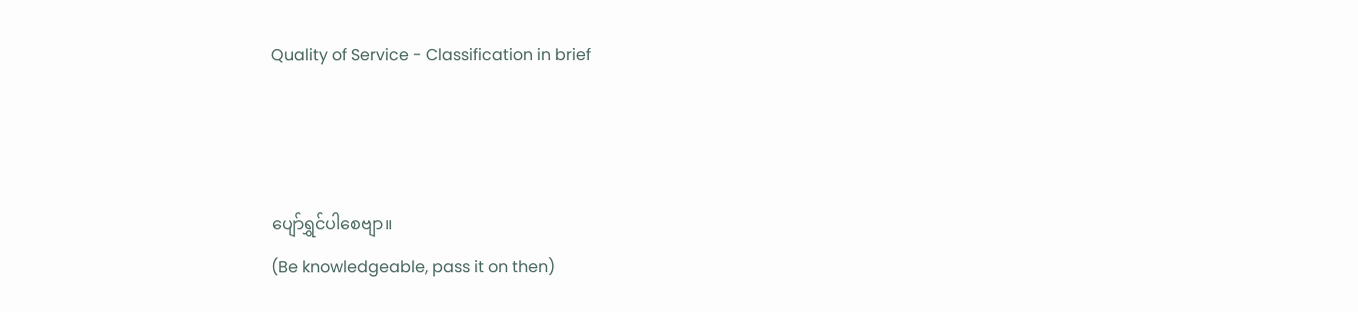Quality of Service - Classification in brief



ပျော်ရွှင်ပါစေဗျာ။
(Be knowledgeable, pass it on then)